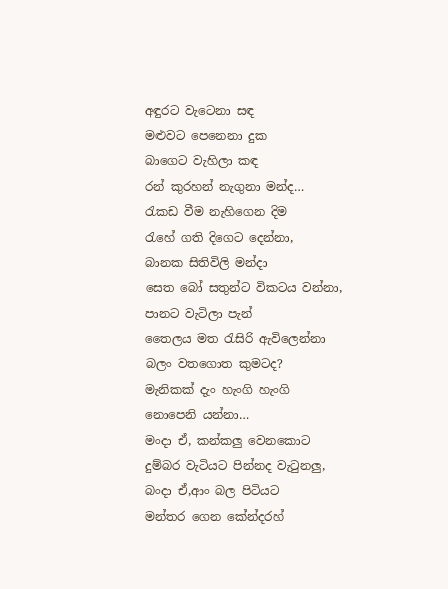අඳුරට වැටෙනා සඳ
මළුවට පෙනෙනා දුක
බාගෙට වැහිලා කඳ
රන් කුරහන් නැගුනා මන්ද…
රැකඩ වීම නැහිගෙන දිම
රැහේ ගති දිගෙට දෙන්නා,
බානක සිතිවිලි මන්දා
සෙත බෝ සතුන්ට විකටය වන්නා,
පානට වැටිලා පැන්
තෛලය මත රැසිරි ඇවිලෙන්නා
බලං වතගොත කුමටද?
මැනිකක් දැං හැංගි හැංගි
නොපෙනි යන්නා…
මංදා ඒ, කන්කලු වෙනකොට
දුම්බර වැටියට පින්නද වැටුනලු,
බංදා ඒ,ආං බල පිටියට
මන්තර ගෙන කේන්දරහ්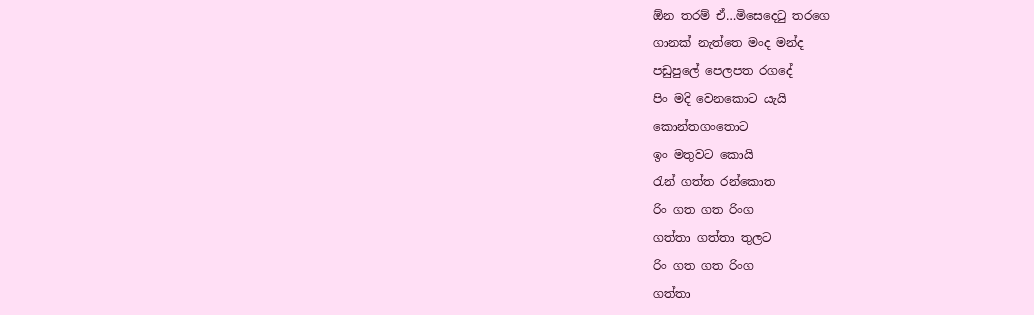ඕන තරම් ඒ…මිසෙදෙටු තරගෙ
ගානක් නැත්තෙ මංද මන්ද
පඩුපුලේ පෙලපත රගදේ
පිං මදි වෙනකොට යැයි
කොන්තගංතොට
ඉං මතුවට කොයි
රැන් ගත්ත රන්කොත
රිං ගත ගත රිංග
ගත්තා ගත්තා තුලට
රිං ගත ගත රිංග
ගත්තා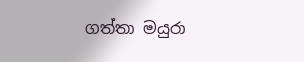ගත්තා මයුරා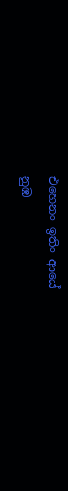එහෙනං ඉතිං ආයේ
නුඹ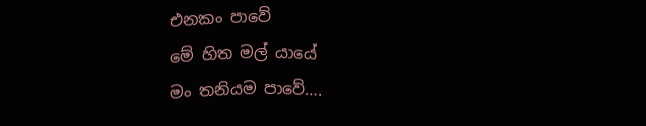එනකං පාවේ
මේ හිත මල් යායේ
මං තනියම පාවේ….